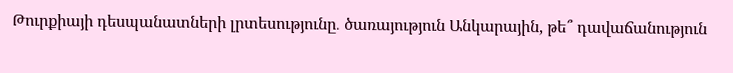Թուրքիայի դեսպանատների լրտեսությունը․ ծառայություն Անկարային, թե՞ դավաճանություն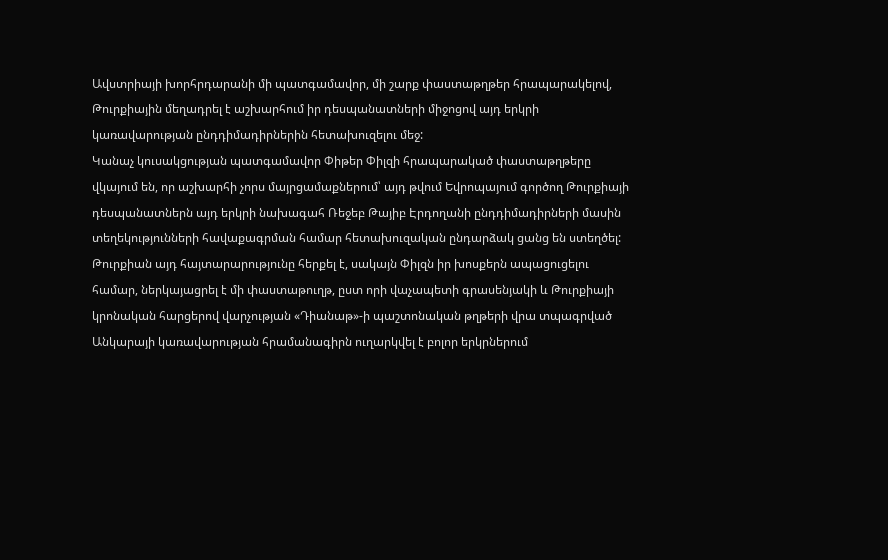Ավստրիայի խորհրդարանի մի պատգամավոր, մի շարք փաստաթղթեր հրապարակելով, Թուրքիային մեղադրել է աշխարհում իր դեսպանատների միջոցով այդ երկրի կառավարության ընդդիմադիրներին հետախուզելու մեջ:
Կանաչ կուսակցության պատգամավոր Փիթեր Փիլզի հրապարակած փաստաթղթերը վկայում են, որ աշխարհի չորս մայրցամաքներում՝ այդ թվում Եվրոպայում գործող Թուրքիայի դեսպանատներն այդ երկրի նախագահ Ռեջեբ Թայիբ Էրդողանի ընդդիմադիրների մասին տեղեկությունների հավաքագրման համար հետախուզական ընդարձակ ցանց են ստեղծել: Թուրքիան այդ հայտարարությունը հերքել է, սակայն Փիլզն իր խոսքերն ապացուցելու համար, ներկայացրել է մի փաստաթուղթ, ըստ որի վաչապետի գրասենյակի և Թուրքիայի կրոնական հարցերով վարչության «Դիանաթ»-ի պաշտոնական թղթերի վրա տպագրված Անկարայի կառավարության հրամանագիրն ուղարկվել է բոլոր երկրներում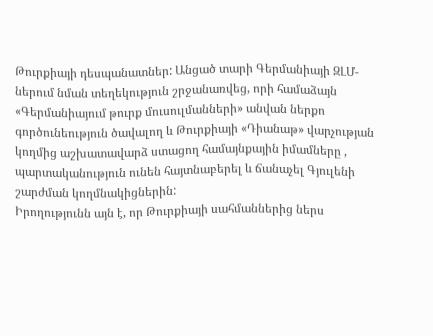Թուրքիայի դեսպանատներ: Անցած տարի Գերմանիայի ԶԼՄ-ներում նման տեղեկություն շրջանառվեց, որի համաձայն «Գերմանիայում թուրք մուսուլմանների» անվան ներքո գործունեություն ծավալող և Թուրքիայի «Դիանաթ» վարչության կողմից աշխատավարձ ստացող համայնքային իմամները , պարտականություն ունեն հայտնաբերել և ճանաչել Գյուլենի շարժման կողմնակիցներին:
Իրողությունն այն է, որ Թուրքիայի սահմաններից ներս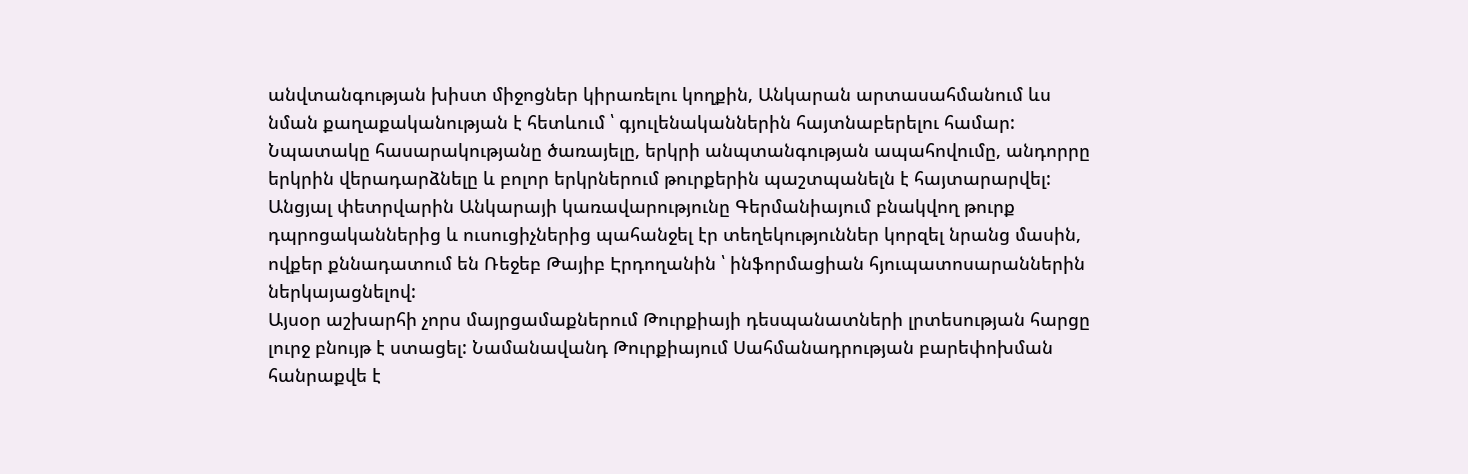անվտանգության խիստ միջոցներ կիրառելու կողքին, Անկարան արտասահմանում ևս նման քաղաքականության է հետևում ՝ գյուլենականներին հայտնաբերելու համար: Նպատակը հասարակությանը ծառայելը, երկրի անպտանգության ապահովումը, անդորրը երկրին վերադարձնելը և բոլոր երկրներում թուրքերին պաշտպանելն է հայտարարվել: Անցյալ փետրվարին Անկարայի կառավարությունը Գերմանիայում բնակվող թուրք դպրոցականներից և ուսուցիչներից պահանջել էր տեղեկություններ կորզել նրանց մասին, ովքեր քննադատում են Ռեջեբ Թայիբ Էրդողանին ՝ ինֆորմացիան հյուպատոսարաններին ներկայացնելով:
Այսօր աշխարհի չորս մայրցամաքներում Թուրքիայի դեսպանատների լրտեսության հարցը լուրջ բնույթ է ստացել: Նամանավանդ Թուրքիայում Սահմանադրության բարեփոխման հանրաքվե է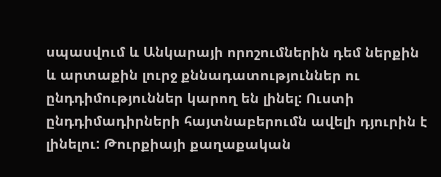սպասվում և Անկարայի որոշումներին դեմ ներքին և արտաքին լուրջ քննադատություններ ու ընդդիմություններ կարող են լինել: Ուստի ընդդիմադիրների հայտնաբերումն ավելի դյուրին է լինելու: Թուրքիայի քաղաքական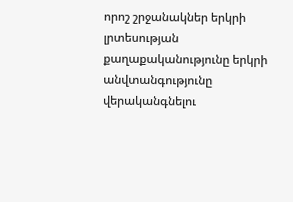որոշ շրջանակներ երկրի լրտեսության քաղաքականությունը երկրի անվտանգությունը վերականգնելու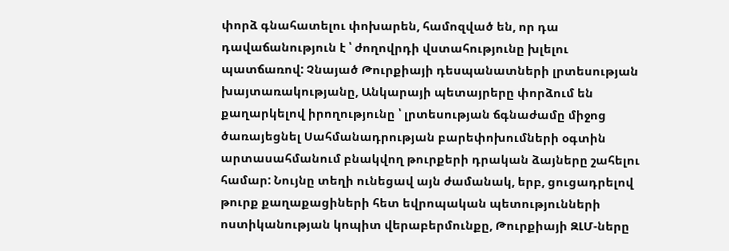փորձ գնահատելու փոխարեն, համոզված են, որ դա դավաճանություն է ՝ ժողովրդի վստահությունը խլելու պատճառով: Չնայած Թուրքիայի դեսպանատների լրտեսության խայտառակությանը, Անկարայի պետայրերը փորձում են քաղարկելով իրողությունը ՝ լրտեսության ճգնաժամը միջոց ծառայեցնել Սահմանադրության բարեփոխումների օգտին արտասահմանում բնակվող թուրքերի դրական ձայները շահելու համար: Նույնը տեղի ունեցավ այն ժամանակ, երբ, ցուցադրելով թուրք քաղաքացիների հետ եվրոպական պետությունների ոստիկանության կոպիտ վերաբերմունքը, Թուրքիայի ԶԼՄ-ները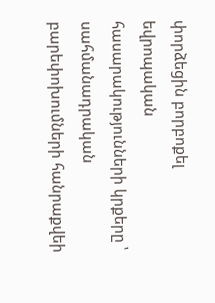փորձեցին բորբոքել եվրոպական հասարակությունների կրքերը ՝ սահմանադրական բարեփոխումների հանրաքվեի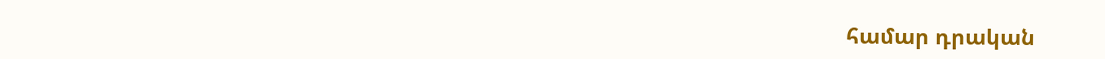համար դրական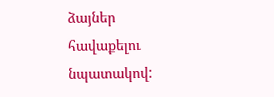ձայներ հավաքելու նպատակով: